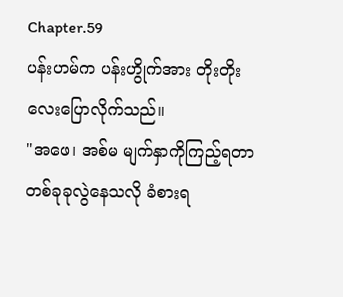Chapter.59
ပန်းဟမ်က ပန်းဟွိုက်အား တိုးတိုးလေးပြောလိုက်သည်။
"အဖေ၊ အစ်မ မျက်နှာကိုကြည့်ရတာ တစ်ခုခုလွဲနေသလို ခံစားရ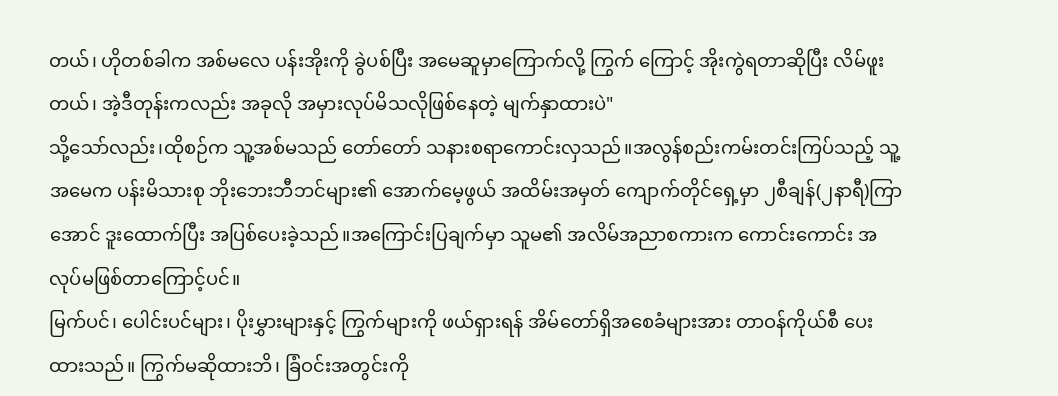တယ်၊ ဟိုတစ်ခါက အစ်မလေ ပန်းအိုးကို ခွဲပစ်ပြီး အမေဆူမှာကြောက်လို့ ကြွက် ကြောင့် အိုးကွဲရတာဆိုပြီး လိမ်ဖူးတယ်၊ အဲ့ဒီတုန်းကလည်း အခုလို အမှားလုပ်မိသလိုဖြစ်နေတဲ့ မျက်နှာထားပဲ"
သို့သော်လည်း၊ထိုစဉ်က သူ့အစ်မသည် တော်တော် သနားစရာကောင်းလှသည်။အလွန်စည်းကမ်းတင်းကြပ်သည့် သူ့အမေက ပန်းမိသားစု ဘိုးဘေးဘီဘင်များ၏ အောက်မေ့ဖွယ် အထိမ်းအမှတ် ကျောက်တိုင်ရှေ့မှာ ၂စီချန်(၂နာရီ)ကြာအောင် ဒူးထောက်ပြီး အပြစ်ပေးခဲ့သည်။အကြောင်းပြချက်မှာ သူမ၏ အလိမ်အညာစကားက ကောင်းကောင်း အလုပ်မဖြစ်တာကြောင့်ပင်။
မြက်ပင်၊ ပေါင်းပင်များ၊ ပိုးမွှားများနှင့် ကြွက်များကို ဖယ်ရှားရန် အိမ်တော်ရှိအစေခံများအား တာဝန်ကိုယ်စီ ပေးထားသည်။ ကြွက်မဆိုထားဘိ၊ ခြံဝင်းအတွင်းကို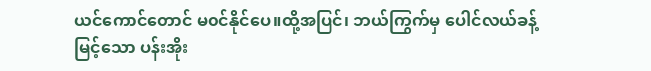ယင်ကောင်တောင် မ၀င်နိုင်ပေ။ထို့အပြင်၊ ဘယ်ကြွက်မှ ပေါင်လယ်ခန့်မြင့်သော ပန်းအိုး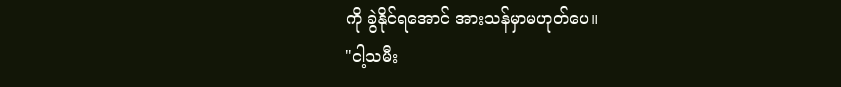ကို ခွဲနိုင်ရအောင် အားသန်မှာမဟုတ်ပေ။
"ငါ့သမီး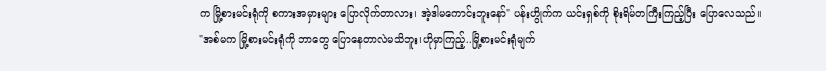က မြို့စားမင်းရုံကို စကားအမှားများ ပြောလိုက်တာလား၊ အဲ့ဒါမကောင်းဘူးနော်" ပန်းဟွိုက်က ယင်းရှစ်ကို စိုးရိမ်တကြီးကြည့်ပြီး ပြောလေသည်။
"အစ်မက မြို့စားမင်းရုံကို ဘာတွေ ပြောနေတာလဲမသိဘူး၊ဟိုမှာကြည့်..မြို့စားမင်းရုံမျက်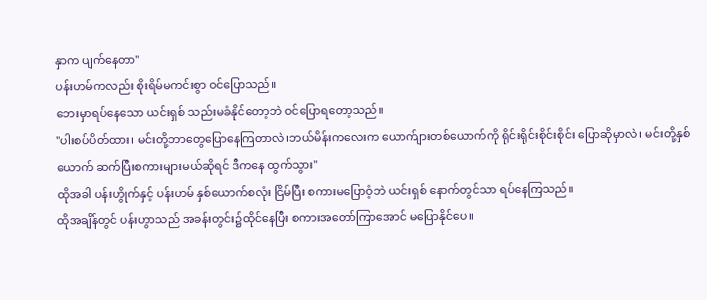နှာက ပျက်နေတာ"
ပန်းဟမ်ကလည်း စိုးရိမ်မကင်းစွာ ဝင်ပြောသည်။
ဘေးမှာရပ်နေသော ယင်းရှစ် သည်းမခံနိုင်တော့ဘဲ ဝင်ပြောရတော့သည်။
"ပါးစပ်ပိတ်ထား၊ မင်းတို့ဘာတွေပြောနေကြတာလဲ၊ဘယ်မိန်းကလေးက ယောက်ျားတစ်ယောက်ကို ရိုင်းရိုင်းစိုင်းစိုင်း ပြောဆိုမှာလဲ၊ မင်းတို့နှစ်ယောက် ဆက်ပြီးစကားများမယ်ဆိုရင် ဒီကနေ ထွက်သွား"
ထိုအခါ ပန်းဟွိုက်နှင့် ပန်းဟမ် နှစ်ယောက်စလုံး ငြိမ်ပြီး စကားမပြောဝံ့ဘဲ ယင်းရှစ် နောက်တွင်သာ ရပ်နေကြသည်။
ထိုအချိန်တွင် ပန်းဟွာသည် အခန်းတွင်း၌ထိုင်နေပြီး စကားအတော်ကြာအောင် မပြောနိုင်ပေ။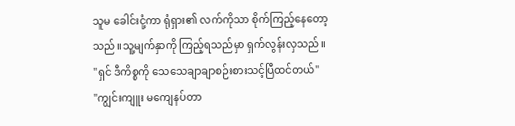သူမ ခေါင်းငုံ့ကာ ရုံရှား၏ လက်ကိုသာ စိုက်ကြည့်နေတော့သည်။သူ့မျက်နှာကို ကြည့်ရသည်မှာ ရှက်လွန်းလှသည်။
"ရှင် ဒီကိစ္စကို သေသေချာချာစဉ်းစားသင့်ပြီထင်တယ်"
"ကျွင်းကျူး မကျေနပ်တာ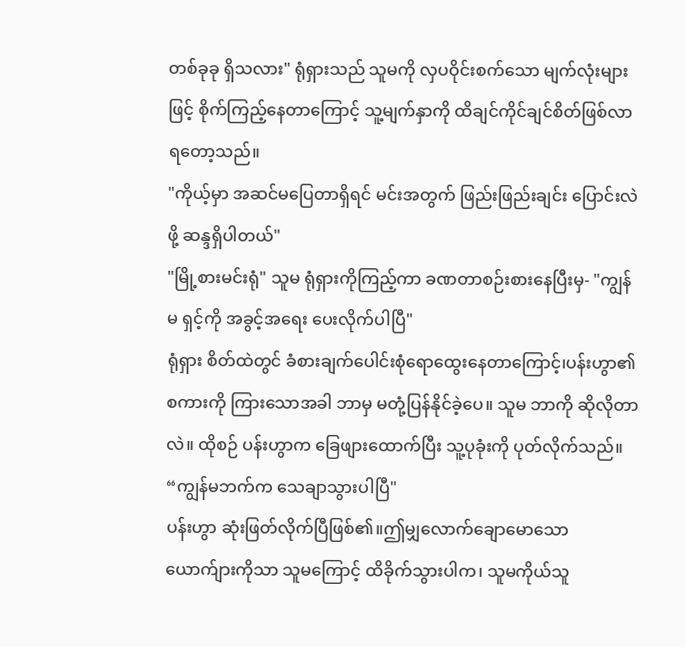တစ်ခုခု ရှိသလား" ရုံရှားသည် သူမကို လှပဝိုင်းစက်သော မျက်လုံးများဖြင့် စိုက်ကြည့်နေတာကြောင့် သူ့မျက်နှာကို ထိချင်ကိုင်ချင်စိတ်ဖြစ်လာရတော့သည်။
"ကိုယ့်မှာ အဆင်မပြေတာရှိရင် မင်းအတွက် ဖြည်းဖြည်းချင်း ပြောင်းလဲဖို့ ဆန္ဒရှိပါတယ်"
"မြို့စားမင်းရုံ" သူမ ရုံရှားကိုကြည့်ကာ ခဏတာစဉ်းစားနေပြီးမှ- "ကျွန်မ ရှင့်ကို အခွင့်အရေး ပေးလိုက်ပါပြီ"
ရုံရှား စိတ်ထဲတွင် ခံစားချက်ပေါင်းစုံရောထွေးနေတာကြောင့်၊ပန်းဟွာ၏ စကားကို ကြားသောအခါ ဘာမှ မတုံ့ပြန်နိုင်ခဲ့ပေ။ သူမ ဘာကို ဆိုလိုတာလဲ။ ထိုစဉ် ပန်းဟွာက ခြေဖျားထောက်ပြီး သူ့ပုခုံးကို ပုတ်လိုက်သည်။ “ကျွန်မဘက်က သေချာသွားပါပြီ"
ပန်းဟွာ ဆုံးဖြတ်လိုက်ပြီဖြစ်၏။ဤမျှလောက်ချောမောသော ယောက်ျားကိုသာ သူမကြောင့် ထိခိုက်သွားပါက၊ သူမကိုယ်သူ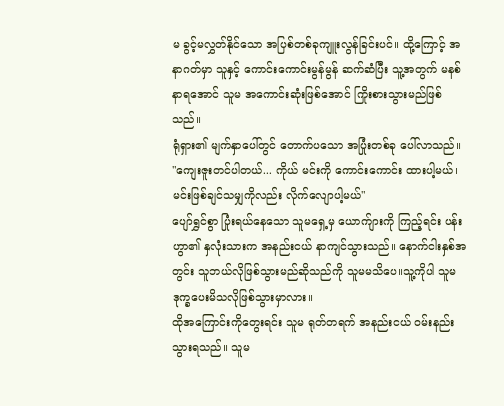မ ခွင့်မလွှတ်နိုင်သော အပြစ်တစ်ခုကျူးလွန်ခြင်းပင်။ ထို့ကြောင့် အနာဂတ်မှာ သူနှင့် ကောင်းကောင်းမွန်မွန် ဆက်ဆံပြီး သူ့အတွက် မနစ်နာရအောင် သူမ အကောင်းဆုံးဖြစ်အောင် ကြိုးစားသွားမည်ဖြစ်သည်။
ရုံရှား၏ မျက်နှာပေါ်တွင် တောက်ပသော အပြုံးတစ်ခု ပေါ်လာသည်။
"ကျေးဇူးတင်ပါတယ်... ကိုယ် မင်းကို ကောင်းကောင်း ထားပါ့မယ်၊ မင်းဖြစ်ချင်သမျှကိုလည်း လိုက်လျောပါ့မယ်"
ပျော်ရွှင်စွာ ပြုံးရယ်နေသော သူမရှေ့မှ ယောက်ျားကို ကြည့်ရင်း ပန်းဟွာ၏ နှလုံးသားက အနည်းငယ် နာကျင်သွားသည်။ နောက်ငါးနှစ်အတွင်း သူဘယ်လိုဖြစ်သွားမည်ဆိုသည်ကို သူမမသိပေ။သူ့ကိုပါ သူမ ဒုက္ခပေးမိသလိုဖြစ်သွားမှာလား။
ထိုအကြောင်းကိုတွေးရင်း သူမ ရုတ်တရက် အနည်းငယ် ဝမ်းနည်းသွားရသည်။ သူမ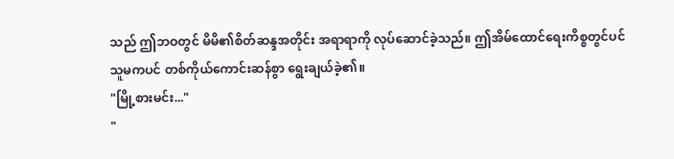သည် ဤဘဝတွင် မိမိ၏စိတ်ဆန္ဒအတိုင်း အရာရာကို လုပ်ဆောင်ခဲ့သည်။ ဤအိမ်ထောင်ရေးကိစ္စတွင်ပင် သူမကပင် တစ်ကိုယ်ကောင်းဆန်စွာ ရွေးချယ်ခဲ့၏။
"မြို့စားမင်း..."
"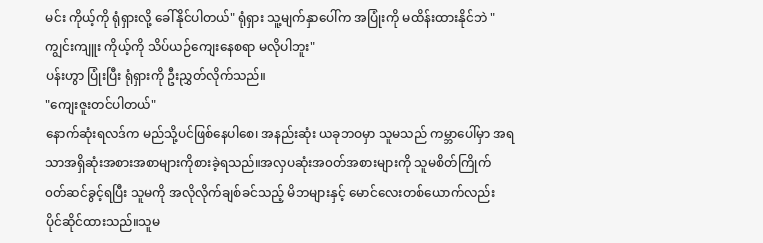မင်း ကိုယ့်ကို ရုံရှားလို့ ခေါ်နိုင်ပါတယ်" ရုံရှား သူ့မျက်နှာပေါ်က အပြုံးကို မထိန်းထားနိုင်ဘဲ "ကျွင်းကျူး ကိုယ့်ကို သိပ်ယဉ်ကျေးနေစရာ မလိုပါဘူး"
ပန်းဟွာ ပြုံးပြီး ရုံရှားကို ဦးညွှတ်လိုက်သည်။
"ကျေးဇူးတင်ပါတယ်"
နောက်ဆုံးရလဒ်က မည်သို့ပင်ဖြစ်နေပါစေ၊ အနည်းဆုံး ယခုဘဝမှာ သူမသည် ကမ္ဘာပေါ်မှာ အရသာအရှိဆုံးအစားအစာများကိုစားခဲ့ရသည်။အလှပဆုံးအ၀တ်အစားများကို သူမစိတ်ကြိုက် ၀တ်ဆင်ခွင့်ရပြီး သူမကို အလိုလိုက်ချစ်ခင်သည့် မိဘများနှင့် မောင်လေးတစ်ယောက်လည်း ပိုင်ဆိုင်ထားသည်။သူမ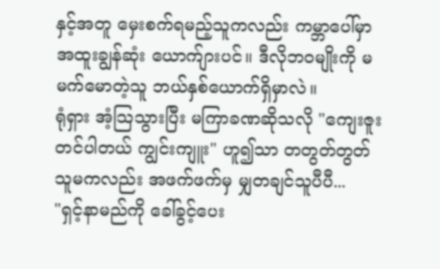နှင့်အတူ မှေးစက်ရမည့်သူကလည်း ကမ္ဘာပေါ်မှာ အထူးချွန်ဆုံး ယောက်ျားပင်။ ဒီလိုဘဝမျိုးကို မမက်မောတဲ့သူ ဘယ်နှစ်ယောက်ရှိမှာလဲ။
ရုံရှား အံ့သြသွားပြီး မကြာခဏဆိုသလို "ကျေးဇူးတင်ပါတယ် ကျွင်းကျူး" ဟူ၍သာ တတွတ်တွတ် သူမကလည်း အဖက်ဖက်မှ မျှတချင်သူပီပီ...
"ရှင့်နာမည်ကို ခေါ်ခွင့်ပေး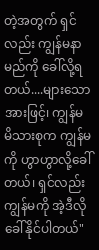တဲ့အတွက် ရှင်လည်း ကျွန်မနာမည်ကို ခေါ်လို့ရတယ်....များသောအားဖြင့်၊ ကျွန်မ မိသားစုက ကျွန်မကို ဟွာဟွာလို့ခေါ်တယ်၊ ရှင်လည်း ကျွန်မကို အဲ့ဒီလိုခေါ်နိုင်ပါတယ်"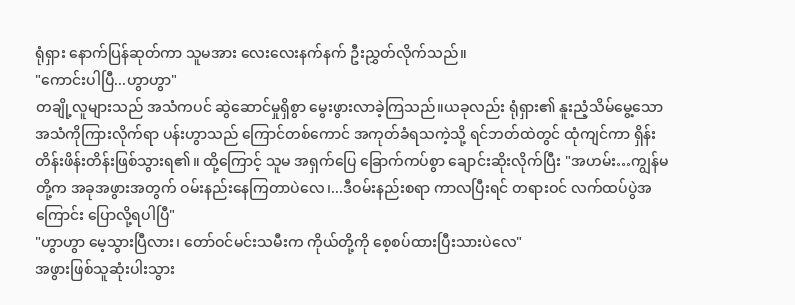ရုံရှား နောက်ပြန်ဆုတ်ကာ သူမအား လေးလေးနက်နက် ဦးညွှတ်လိုက်သည်။
"ကောင်းပါပြီ...ဟွာဟွာ"
တချို့လူများသည် အသံကပင် ဆွဲဆောင်မှုရှိစွာ မွေးဖွားလာခဲ့ကြသည်။ယခုလည်း ရုံရှား၏ နူးညံ့သိမ်မွေ့သော အသံကိုကြားလိုက်ရာ ပန်းဟွာသည် ကြောင်တစ်ကောင် အကုတ်ခံရသကဲ့သို့ ရင်ဘတ်ထဲတွင် ထုံကျင်ကာ ရှိန်းတိန်းဖိန်းတိန်းဖြစ်သွားရ၏။ ထို့ကြောင့် သူမ အရှက်ပြေ ခြောက်ကပ်စွာ ချောင်းဆိုးလိုက်ပြီး "အဟမ်း…ကျွန်မတို့က အခုအဖွားအတွက် ဝမ်းနည်းနေကြတာပဲလေ၊...ဒီဝမ်းနည်းစရာ ကာလပြီးရင် တရားဝင် လက်ထပ်ပွဲအကြောင်း ပြောလို့ရပါပြီ"
"ဟွာဟွာ မေ့သွားပြီလား၊ တော်ဝင်မင်းသမီးက ကိုယ်တို့ကို စေ့စပ်ထားပြီးသားပဲလေ"
အဖွားဖြစ်သူဆုံးပါးသွား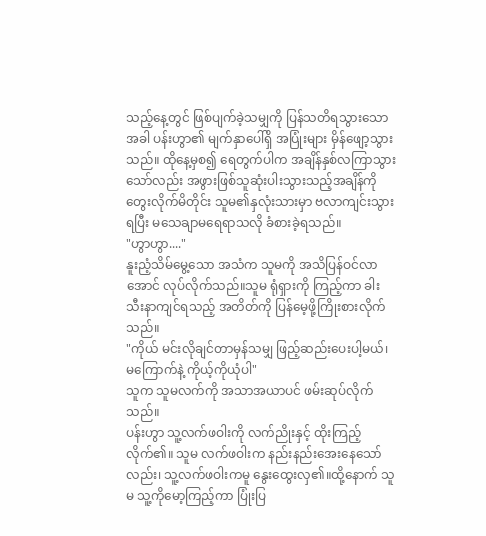သည့်နေ့တွင် ဖြစ်ပျက်ခဲ့သမျှကို ပြန်သတိရသွားသောအခါ ပန်းဟွာ၏ မျက်နှာပေါ်ရှိ အပြုံးများ မှိန်ဖျော့သွားသည်။ ထိုနေ့မှစ၍ ရေတွက်ပါက အချိန်နှစ်လကြာသွားသော်လည်း အဖွားဖြစ်သူဆုံးပါးသွားသည့်အချိန်ကို တွေးလိုက်မိတိုင်း သူမ၏နှလုံးသားမှာ ဗလာကျင်းသွားရပြီး မသေချာမရေရာသလို ခံစားခဲ့ရသည်။
"ဟွာဟွာ...."
နူးညံ့သိမ်မွေ့သော အသံက သူမကို အသိပြန်ဝင်လာအောင် လုပ်လိုက်သည်။သူမ ရုံရှားကို ကြည့်ကာ ခါးသီးနာကျင်ရသည့် အတိတ်ကို ပြန်မေ့ဖို့ကြိုးစားလိုက်သည်။
"ကိုယ် မင်းလိုချင်တာမှန်သမျှ ဖြည့်ဆည်းပေးပါ့မယ်၊ မကြောက်နဲ့ ကိုယ့်ကိုယုံပါ"
သူက သူမလက်ကို အသာအယာပင် ဖမ်းဆုပ်လိုက်သည်။
ပန်းဟွာ သူ့လက်ဖဝါးကို လက်ညိုးနှင့် ထိုးကြည့်လိုက်၏။ သူမ လက်ဖဝါးက နည်းနည်းအေးနေသော်လည်း၊ သူ့လက်ဖဝါးကမူ နွေးထွေးလှ၏။ထို့နောက် သူမ သူ့ကိုမော့ကြည့်ကာ ပြုံးပြ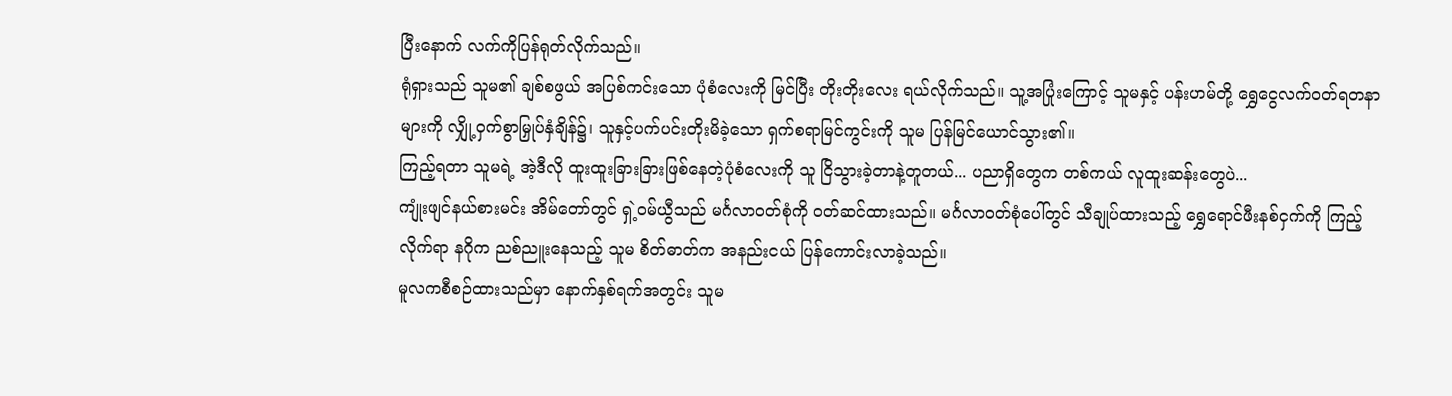ပြီးနောက် လက်ကိုပြန်ရုတ်လိုက်သည်။
ရုံရှားသည် သူမ၏ ချစ်စဖွယ် အပြစ်ကင်းသော ပုံစံလေးကို မြင်ပြီး တိုးတိုးလေး ရယ်လိုက်သည်။ သူ့အပြုံးကြောင့် သူမနှင့် ပန်းဟမ်တို့ ရွှေငွေလက်ဝတ်ရတနာများကို လျှို့ဝှက်စွာမြှုပ်နှံချိန်၌၊ သူနှင့်ပက်ပင်းတိုးမိခဲ့သော ရှက်စရာမြင်ကွင်းကို သူမ ပြန်မြင်ယောင်သွား၏။
ကြည့်ရတာ သူမရဲ့ အဲ့ဒီလို ထူးထူးခြားခြားဖြစ်နေတဲ့ပုံစံလေးကို သူ ငြိသွားခဲ့တာနဲ့တူတယ်... ပညာရှိတွေက တစ်ကယ် လူထူးဆန်းတွေပဲ...
ကျုံးဖျင်နယ်စားမင်း အိမ်တော်တွင် ရှဲ့ဝမ်ယွီသည် မင်္ဂလာဝတ်စုံကို ၀တ်ဆင်ထားသည်။ မင်္ဂလာဝတ်စုံပေါ်တွင် သီချုပ်ထားသည့် ရွှေရောင်ဖီးနစ်ငှက်ကို ကြည့်လိုက်ရာ နဂိုက ညစ်ညူးနေသည့် သူမ စိတ်ဓာတ်က အနည်းငယ် ပြန်ကောင်းလာခဲ့သည်။
မူလကစီစဉ်ထားသည်မှာ နောက်နှစ်ရက်အတွင်း သူမ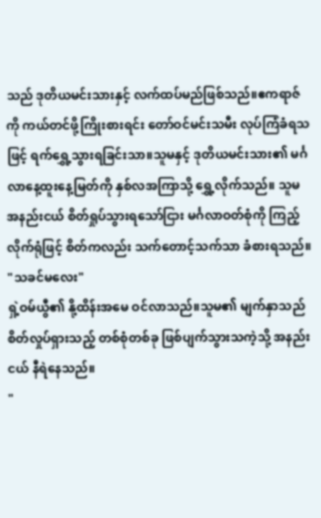သည် ဒုတိယမင်းသားနှင့် လက်ထပ်မည်ဖြစ်သည်။ဧကရာဇ်ကို ကယ်တင်ဖို့ကြိုးစားရင်း တော်ဝင်မင်းသမီး လုပ်ကြံခံရသဖြင့် ရက်ရွှေ့သွားရခြင်းသာ။သူမနှင့် ဒုတိယမင်းသား၏ မင်္ဂလာနေ့ထူးနေ့မြတ်ကို နှစ်လအကြာသို့ ရွှေ့လိုက်သည်။ သူမ အနည်းငယ် စိတ်ရှုပ်သွားရသော်ငြား မင်္ဂလာဝတ်စုံကို ကြည့်လိုက်ရုံဖြင့် စိတ်ကလည်း သက်တောင့်သက်သာ ခံစားရသည်။
"သခင်မလေး"
ရှဲ့ဝမ်ယွီ၏ နို့ထိန်းအမေ ဝင်လာသည်။သူမ၏ မျက်နှာသည် စိတ်လှုပ်ရှားသည့် တစ်စုံတစ်ခု ဖြစ်ပျက်သွားသကဲ့သို့ အနည်းငယ် နီရဲနေသည်။
"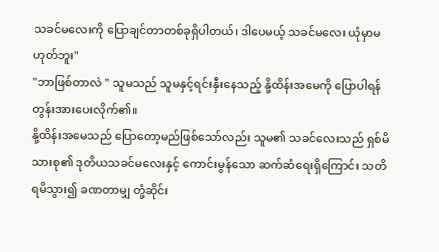သခင်မလေးကို ပြောချင်တာတစ်ခုရှိပါတယ်၊ ဒါပေမယ့် သခင်မလေး ယုံမှာမဟုတ်ဘူး"
"ဘာဖြစ်တာလဲ " သူမသည် သူမနှင့်ရင်းနှီးနေသည့် နို့ထိန်းအမေကို ပြောပါရန် တွန်းအားပေးလိုက်၏။
နို့ထိန်းအမေသည် ပြောတော့မည်ဖြစ်သော်လည်း သူမ၏ သခင်လေးသည် ရှစ်မိသားစု၏ ဒုတိယသခင်မလေးနှင့် ကောင်းမွန်သော ဆက်ဆံရေးရှိကြောင်း သတိရမိသွား၍ ခဏတာမျှ တုံ့ဆိုင်း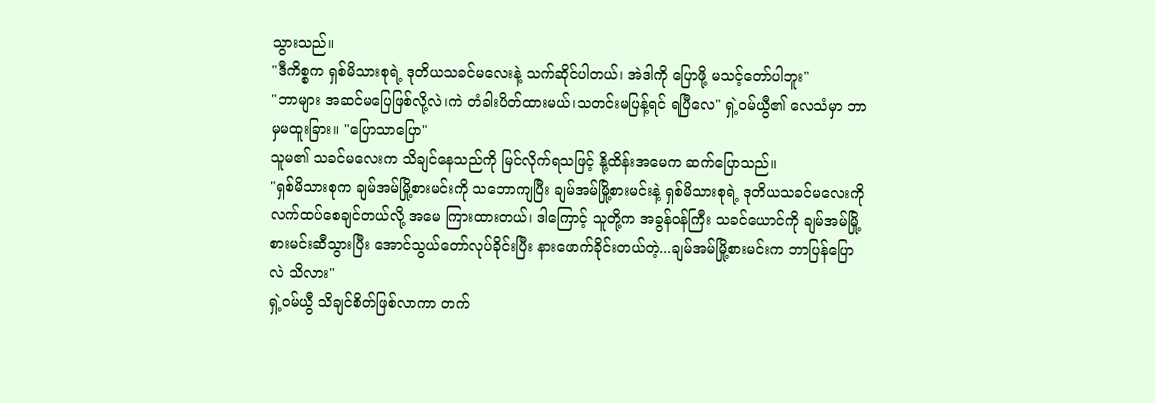သွားသည်။
"ဒီကိစ္စက ရှစ်မိသားစုရဲ့ ဒုတိယသခင်မလေးနဲ့ သက်ဆိုင်ပါတယ်၊ အဲဒါကို ပြောဖို့ မသင့်တော်ပါဘူး"
"ဘာများ အဆင်မပြေဖြစ်လို့လဲ၊ကဲ တံခါးပိတ်ထားမယ်၊သတင်းမပြန့်ရင် ရပြီလေ" ရှဲ့ဝမ်ယွီ၏ လေသံမှာ ဘာမှမထူးခြား။ "ပြောသာပြော"
သူမ၏ သခင်မလေးက သိချင်နေသည်ကို မြင်လိုက်ရသဖြင့် နို့ထိန်းအမေက ဆက်ပြောသည်။
"ရှစ်မိသားစုက ချမ်အမ်မြို့စားမင်းကို သဘောကျပြီး ချမ်အမ်မြို့စားမင်းနဲ့ ရှစ်မိသားစုရဲ့ ဒုတိယသခင်မလေးကို လက်ထပ်စေချင်တယ်လို့ အမေ ကြားထားတယ်၊ ဒါကြောင့် သူတို့က အခွန်ဝန်ကြီး သခင်ယောင်ကို ချမ်အမ်မြို့စားမင်းဆီသွားပြီး အောင်သွယ်တော်လုပ်ခိုင်းပြီး နားဖောက်ခိုင်းတယ်တဲ့...ချမ်အမ်မြို့စားမင်းက ဘာပြန်ပြောလဲ သိလား"
ရှဲ့ဝမ်ယွီ သိချင်စိတ်ဖြစ်လာကာ တက်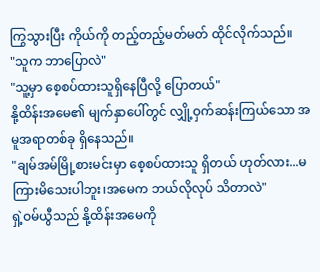ကြွသွားပြီး ကိုယ်ကို တည့်တည့်မတ်မတ် ထိုင်လိုက်သည်။
"သူက ဘာပြောလဲ"
"သူ့မှာ စေ့စပ်ထားသူရှိနေပြီလို့ ပြောတယ်"
နို့ထိန်းအမေ၏ မျက်နှာပေါ်တွင် လျှို့ဝှက်ဆန်းကြယ်သော အမူအရာတစ်ခု ရှိနေသည်။
"ချမ်အမ်မြို့စားမင်းမှာ စေ့စပ်ထားသူ ရှိတယ် ဟုတ်လား...မကြားမိသေးပါဘူး၊အမေက ဘယ်လိုလုပ် သိတာလဲ"
ရှဲ့ဝမ်ယွီသည် နို့ထိန်းအမေကို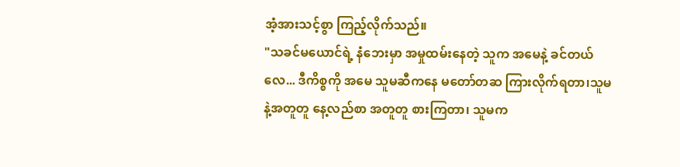အံ့အားသင့်စွာ ကြည့်လိုက်သည်။
"သခင်မယောင်ရဲ့ နံဘေးမှာ အမှုထမ်းနေတဲ့ သူက အမေနဲ့ ခင်တယ်လေ... ဒီကိစ္စကို အမေ သူမဆီကနေ မတော်တဆ ကြားလိုက်ရတာ၊သူမနဲ့အတူတူ နေ့လည်စာ အတူတူ စားကြတာ၊ သူမက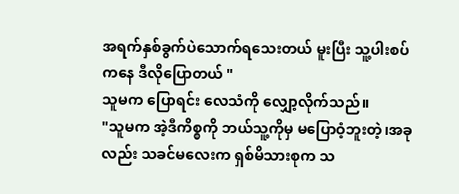အရက်နှစ်ခွက်ပဲသောက်ရသေးတယ် မူးပြီး သူ့ပါးစပ်ကနေ ဒီလိုပြောတယ် "
သူမက ပြောရင်း လေသံကို လျှော့လိုက်သည်။
"သူမက အဲ့ဒီကိစ္စကို ဘယ်သူ့ကိုမှ မပြောဝံ့ဘူးတဲ့၊အခုလည်း သခင်မလေးက ရှစ်မိသားစုက သ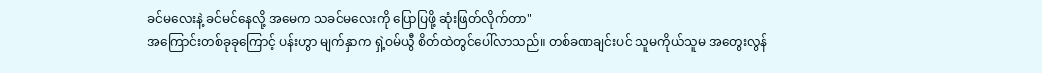ခင်မလေးနဲ့ ခင်မင်နေလို့ အမေက သခင်မလေးကို ပြောပြဖို့ ဆုံးဖြတ်လိုက်တာ"
အကြောင်းတစ်ခုခုကြောင့် ပန်းဟွာ မျက်နှာက ရှဲ့ဝမ်ယွီ စိတ်ထဲတွင်ပေါ်လာသည်။ တစ်ခဏချင်းပင် သူမကိုယ်သူမ အတွေးလွန်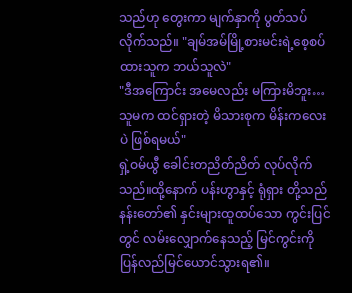သည်ဟု တွေးကာ မျက်နှာကို ပွတ်သပ်လိုက်သည်။ "ချမ်အမ်မြို့စားမင်းရဲ့စေ့စပ်ထားသူက ဘယ်သူလဲ"
"ဒီအကြောင်း အမေလည်း မကြားမိဘူး…သူမက ထင်ရှားတဲ့ မိသားစုက မိန်းကလေးပဲ ဖြစ်ရမယ်"
ရှဲ့ဝမ်ယွီ ခေါင်းတညိတ်ညိတ် လုပ်လိုက်သည်။ထို့နောက် ပန်းဟွာနှင့် ရုံရှား တို့သည် နန်းတော်၏ နှင်းများထူထပ်သော ကွင်းပြင်တွင် လမ်းလျှောက်နေသည့် မြင်ကွင်းကို ပြန်လည်မြင်ယောင်သွားရ၏။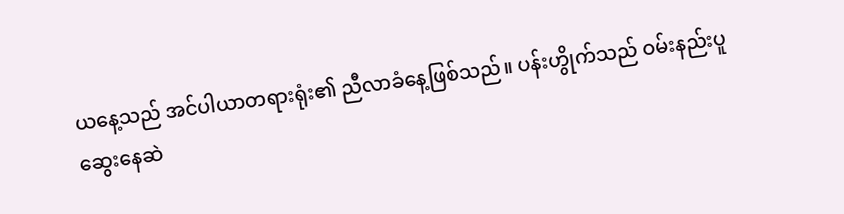ယနေ့သည် အင်ပါယာတရားရုံး၏ ညီလာခံနေ့ဖြစ်သည်။ ပန်းဟွိုက်သည် ဝမ်းနည်းပူဆွေးနေဆဲ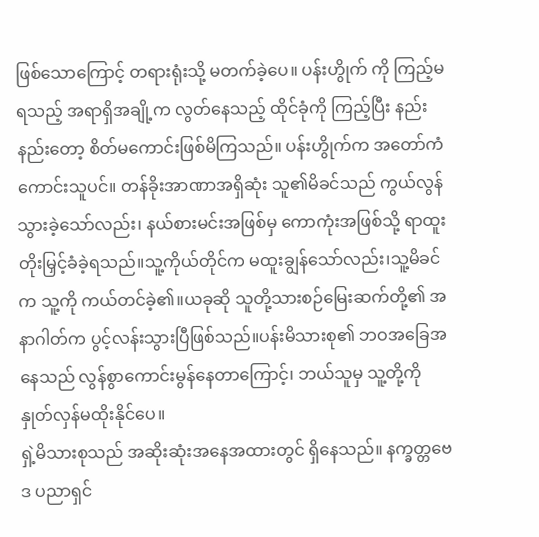ဖြစ်သောကြောင့် တရားရုံးသို့ မတက်ခဲ့ပေ။ ပန်းဟွိုက် ကို ကြည့်မရသည့် အရာရှိအချို့က လွတ်နေသည့် ထိုင်ခုံကို ကြည့်ပြီး နည်းနည်းတော့ စိတ်မကောင်းဖြစ်မိကြသည်။ ပန်းဟွိုက်က အတော်ကံကောင်းသူပင်။ တန်ခိုးအာဏာအရှိဆုံး သူ၏မိခင်သည် ကွယ်လွန်သွားခဲ့သော်လည်း၊ နယ်စားမင်းအဖြစ်မှ ကောကုံးအဖြစ်သို့ ရာထူးတိုးမြှင့်ခံခဲ့ရသည်။သူ့ကိုယ်တိုင်က မထူးချွန်သော်လည်း၊သူ့မိခင်က သူ့ကို ကယ်တင်ခဲ့၏။ယခုဆို သူတို့သားစဉ်မြေးဆက်တို့၏ အနာဂါတ်က ပွင့်လန်းသွားပြီဖြစ်သည်။ပန်းမိသားစု၏ ဘဝအခြေအနေသည် လွန်စွာကောင်းမွန်နေတာကြောင့်၊ ဘယ်သူမှ သူ့တို့ကို နှုတ်လှန်မထိုးနိုင်ပေ။
ရှဲ့မိသားစုသည် အဆိုးဆုံးအနေအထားတွင် ရှိနေသည်။ နက္ခတ္တဗေဒ ပညာရှင်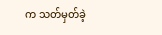က သတ်မှတ်ခဲ့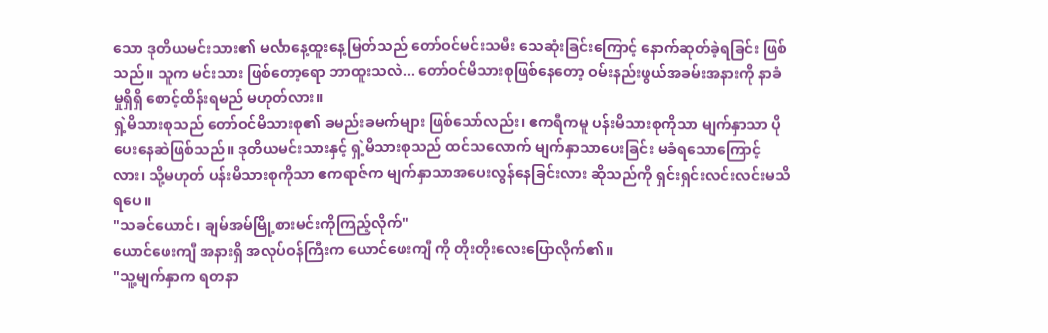သော ဒုတိယမင်းသား၏ မင်္လာနေ့ထူးနေ့မြတ်သည် တော်ဝင်မင်းသမီး သေဆုံးခြင်းကြောင့် နောက်ဆုတ်ခဲ့ရခြင်း ဖြစ်သည်။ သူက မင်းသား ဖြစ်တော့ရော ဘာထူးသလဲ... တော်ဝင်မိသားစုဖြစ်နေတော့ ဝမ်းနည်းဖွယ်အခမ်းအနားကို နာခံမှုရှိရှိ စောင့်ထိန်းရမည် မဟုတ်လား။
ရှဲ့မိသားစုသည် တော်ဝင်မိသားစု၏ ခမည်းခမက်များ ဖြစ်သော်လည်း၊ ဧကရီကမူ ပန်းမိသားစုကိုသာ မျက်နှာသာ ပိုပေးနေဆဲဖြစ်သည်။ ဒုတိယမင်းသားနှင့် ရှဲ့မိသားစုသည် ထင်သလောက် မျက်နှာသာပေးခြင်း မခံရသောကြောင့်လား၊ သို့မဟုတ် ပန်းမိသားစုကိုသာ ဧကရာဇ်က မျက်နှာသာအပေးလွန်နေခြင်းလား ဆိုသည်ကို ရှင်းရှင်းလင်းလင်းမသိရပေ။
"သခင်ယောင်၊ ချမ်အမ်မြို့စားမင်းကိုကြည့်လိုက်"
ယောင်ဖေးကျီ အနားရှိ အလုပ်ဝန်ကြီးက ယောင်ဖေးကျီ ကို တိုးတိုးလေးပြောလိုက်၏။
"သူ့မျက်နှာက ရတနာ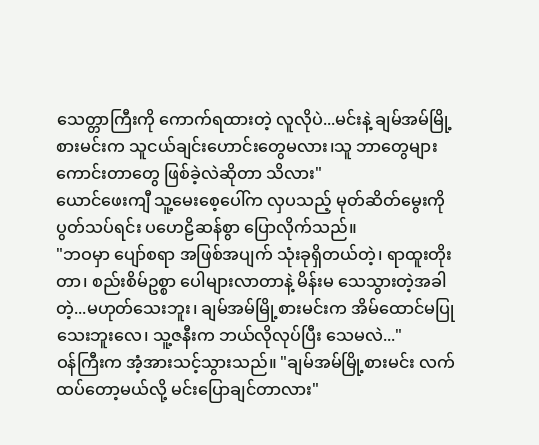သေတ္တာကြီးကို ကောက်ရထားတဲ့ လူလိုပဲ...မင်းနဲ့ ချမ်အမ်မြို့စားမင်းက သူငယ်ချင်းဟောင်းတွေမလား၊သူ ဘာတွေများ ကောင်းတာတွေ ဖြစ်ခဲ့လဲဆိုတာ သိလား"
ယောင်ဖေးကျီ သူ့မေးစေ့ပေါ်က လှပသည့် မုတ်ဆိတ်မွေးကို ပွတ်သပ်ရင်း ပဟေဠိဆန်စွာ ပြောလိုက်သည်။
"ဘဝမှာ ပျော်စရာ အဖြစ်အပျက် သုံးခုရှိတယ်တဲ့၊ ရာထူးတိုးတာ၊ စည်းစိမ်ဥစ္စာ ပေါများလာတာနဲ့ မိန်းမ သေသွားတဲ့အခါတဲ့...မဟုတ်သေးဘူး၊ ချမ်အမ်မြို့စားမင်းက အိမ်ထောင်မပြုသေးဘူးလေ၊ သူ့ဇနီးက ဘယ်လိုလုပ်ပြီး သေမလဲ..."
ဝန်ကြီးက အံ့အားသင့်သွားသည်။ "ချမ်အမ်မြို့စားမင်း လက်ထပ်တော့မယ်လို့ မင်းပြောချင်တာလား"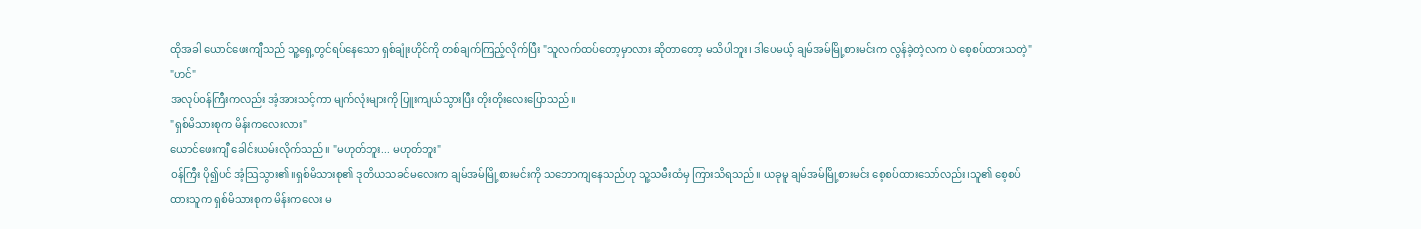ထိုအခါ ယောင်ဖေးကျီသည် သူ့ရှေ့တွင်ရပ်နေသော ရှစ်ချုံးဟိုင်ကို တစ်ချက်ကြည့်လိုက်ပြီး "သူလက်ထပ်တော့မှာလား ဆိုတာတော့ မသိပါဘူး၊ ဒါပေမယ့် ချမ်အမ်မြို့စားမင်းက လွန်ခဲ့တဲ့လက ပဲ စေ့စပ်ထားသတဲ့"
"ဟင်"
အလုပ်ဝန်ကြီးကလည်း အံ့အားသင့်ကာ မျက်လုံးများကို ပြူးကျယ်သွားပြီး တိုးတိုးလေးပြောသည်။
"ရှစ်မိသားစုက မိန်းကလေးလား"
ယောင်ဖေးကျီ ခေါင်းယမ်းလိုက်သည်။ "မဟုတ်ဘူး... မဟုတ်ဘူး"
ဝန်ကြီး ပို၍ပင် အံ့သြသွား၏။ရှစ်မိသားစု၏ ဒုတိယသခင်မလေးက ချမ်အမ်မြို့စားမင်းကို သဘောကျနေသည်ဟု သူ့သမီးထံမှ ကြားသိရသည်။ ယခုမူ ချမ်အမ်မြို့စားမင်း စေ့စပ်ထားသော်လည်း၊သူ၏ စေ့စပ်ထားသူက ရှစ်မိသားစုက မိန်းကလေး မ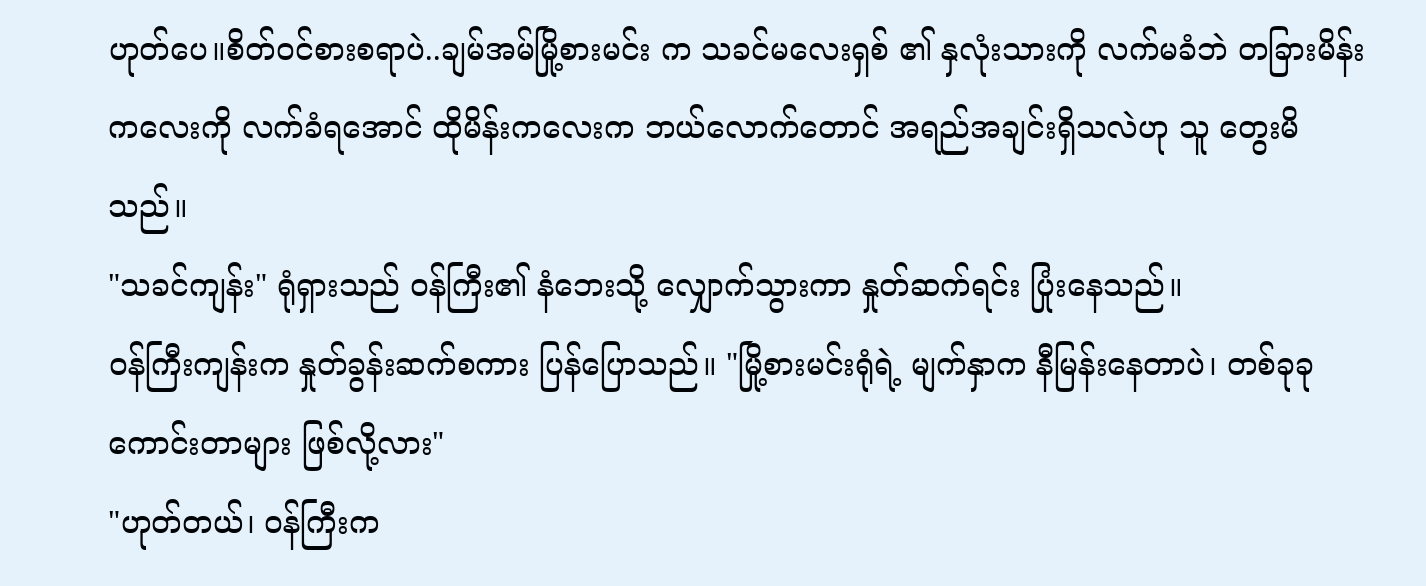ဟုတ်ပေ။စိတ်ဝင်စားစရာပဲ..ချမ်အမ်မြို့စားမင်း က သခင်မလေးရှစ် ၏ နှလုံးသားကို လက်မခံဘဲ တခြားမိန်းကလေးကို လက်ခံရအောင် ထိုမိန်းကလေးက ဘယ်လောက်တောင် အရည်အချင်းရှိသလဲဟု သူ တွေးမိသည်။
"သခင်ကျန်း" ရုံရှားသည် ဝန်ကြီး၏ နံဘေးသို့ လျှောက်သွားကာ နှုတ်ဆက်ရင်း ပြုံးနေသည်။
ဝန်ကြီးကျန်းက နှုတ်ခွန်းဆက်စကား ပြန်ပြောသည်။ "မြို့စားမင်းရုံရဲ့ မျက်နှာက နီမြန်းနေတာပဲ၊ တစ်ခုခု ကောင်းတာများ ဖြစ်လို့လား"
"ဟုတ်တယ်၊ ဝန်ကြီးက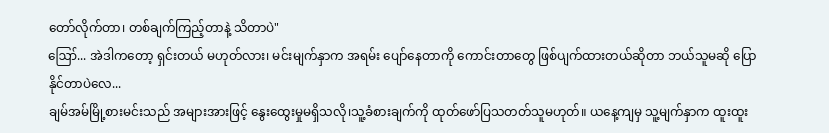တော်လိုက်တာ၊ တစ်ချက်ကြည့်တာနဲ့ သိတာပဲ"
ဪ... အဲဒါကတော့ ရှင်းတယ် မဟုတ်လား၊ မင်းမျက်နှာက အရမ်း ပျော်နေတာကို ကောင်းတာတွေ ဖြစ်ပျက်ထားတယ်ဆိုတာ ဘယ်သူမဆို ပြောနိုင်တာပဲလေ...
ချမ်အမ်မြို့စားမင်းသည် အများအားဖြင့် နွေးထွေးမှုမရှိသလို၊သူ့ခံစားချက်ကို ထုတ်ဖော်ပြသတတ်သူမဟုတ်။ ယနေ့ကျမှ သူ့မျက်နှာက ထူးထူး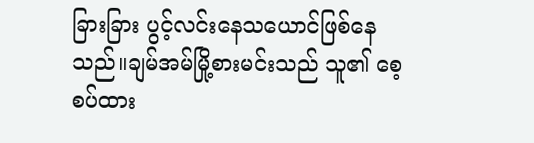ခြားခြား ပွင့်လင်းနေသယောင်ဖြစ်နေသည်။ချမ်အမ်မြို့စားမင်းသည် သူ၏ စေ့စပ်ထား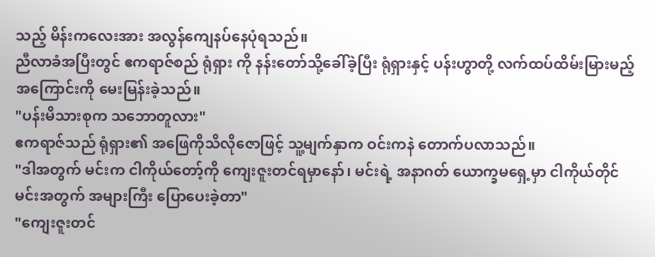သည့် မိန်းကလေးအား အလွန်ကျေနပ်နေပုံရသည်။
ညီလာခံအပြီးတွင် ဧကရာဇ်စည် ရုံရှား ကို နန်းတော်သို့ခေါ်ခဲ့ပြီး ရုံရှားနှင့် ပန်းဟွာတို့ လက်ထပ်ထိမ်းမြားမည့်အကြောင်းကို မေးမြန်းခဲ့သည်။
"ပန်းမိသားစုက သဘောတူလား"
ဧကရာဇ်သည် ရုံရှား၏ အဖြေကိုသိလိုဇောဖြင့် သူ့မျက်နှာက ဝင်းကနဲ တောက်ပလာသည်။
"ဒါအတွက် မင်းက ငါကိုယ်တော့်ကို ကျေးဇူးတင်ရမှာနော်၊ မင်းရဲ့ အနာဂတ် ယောက္ခမရှေ့မှာ ငါကိုယ်တိုင် မင်းအတွက် အများကြီး ပြောပေးခဲ့တာ"
"ကျေးဇူးတင်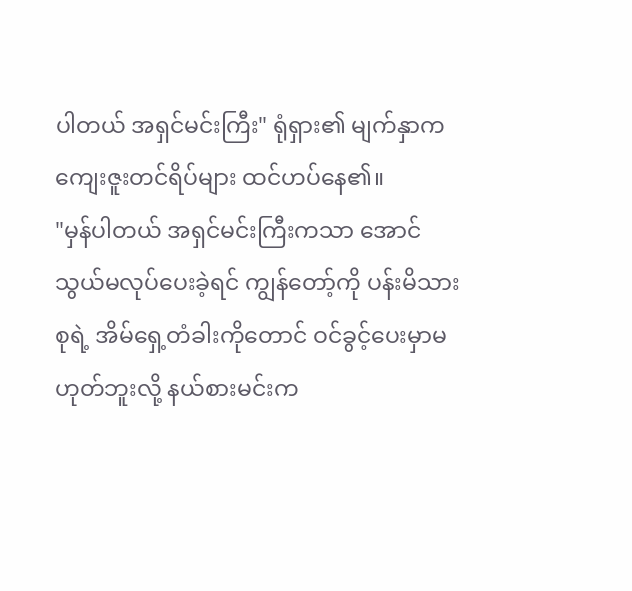ပါတယ် အရှင်မင်းကြီး" ရုံရှား၏ မျက်နှာက ကျေးဇူးတင်ရိပ်များ ထင်ဟပ်နေ၏။
"မှန်ပါတယ် အရှင်မင်းကြီးကသာ အောင်သွယ်မလုပ်ပေးခဲ့ရင် ကျွန်တော့်ကို ပန်းမိသားစုရဲ့ အိမ်ရှေ့တံခါးကိုတောင် ဝင်ခွင့်ပေးမှာမဟုတ်ဘူးလို့ နယ်စားမင်းက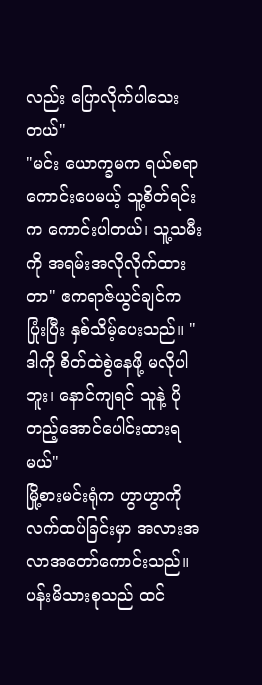လည်း ပြောလိုက်ပါသေးတယ်"
"မင်း ယောက္ခမက ရယ်စရာကောင်းပေမယ့် သူ့စိတ်ရင်းက ကောင်းပါတယ်၊ သူ့သမီးကို အရမ်းအလိုလိုက်ထားတာ" ဧကရာဇ်ယွင်ချင်က ပြုံးပြီး နှစ်သိမ့်ပေးသည်။ "ဒါကို စိတ်ထဲစွဲနေဖို့ မလိုပါဘူး၊ နောင်ကျရင် သူနဲ့ ပိုတည့်အောင်ပေါင်းထားရမယ်"
မြို့စားမင်းရုံက ဟွာဟွာကို လက်ထပ်ခြင်းမှာ အလားအလာအတော်ကောင်းသည်။ပန်းမိသားစုသည် ထင်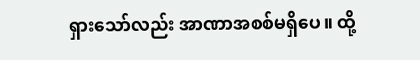ရှားသော်လည်း အာဏာအစစ်မရှိပေ။ ထို့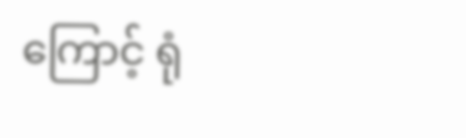ကြောင့် ရုံ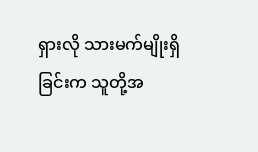ရှားလို သားမက်မျိုးရှိခြင်းက သူတို့အ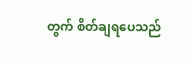တွက် စိတ်ချရပေသည်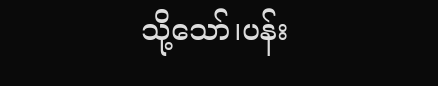သို့သော်၊ပန်း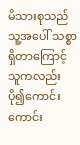မိသားစုသည် သူ့အပေါ် သစ္စာရှိတာကြောင့် သူကလည်း ပို၍ကောင်းကောင်း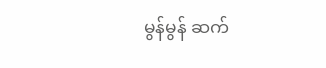မွန်မွန် ဆက်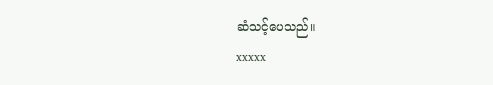ဆံသင့်ပေသည်။
xxxxx